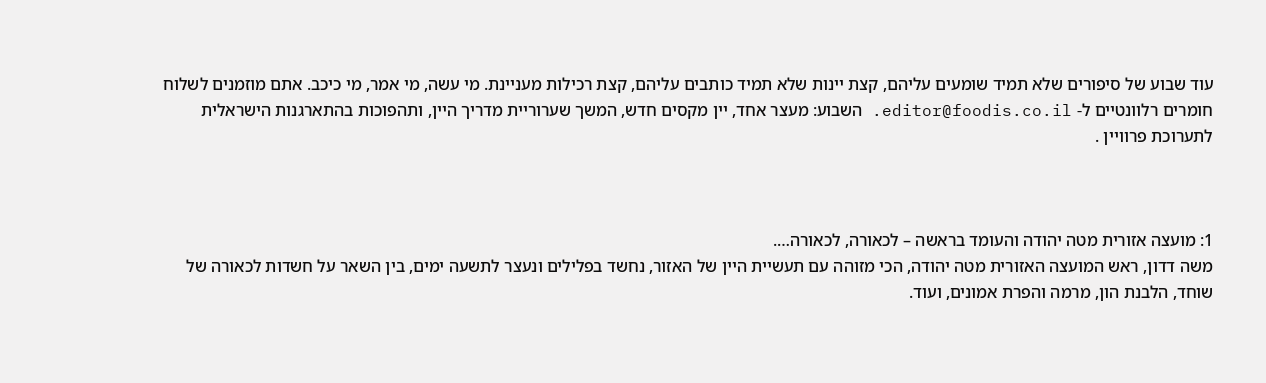עוד שבוע של סיפורים שלא תמיד שומעים עליהם, קצת יינות שלא תמיד כותבים עליהם, קצת רכילות מעניינת. מי עשה, מי אמר, מי כיכב. אתם מוזמנים לשלוח חומרים רלוונטיים ל- editor@foodis.co.il. השבוע: מעצר אחד, יין מקסים חדש, המשך שערוריית מדריך היין, ותהפוכות בהתארגנות הישראלית לתערוכת פרוויין .



1: מועצה אזורית מטה יהודה והעומד בראשה – לכאורה, לכאורה….
משה דדון, ראש המועצה האזורית מטה יהודה, הכי מזוהה עם תעשיית היין של האזור, נחשד בפלילים ונעצר לתשעה ימים, בין השאר על חשדות לכאורה של שוחד, הלבנת הון, מרמה והפרת אמונים, ועוד.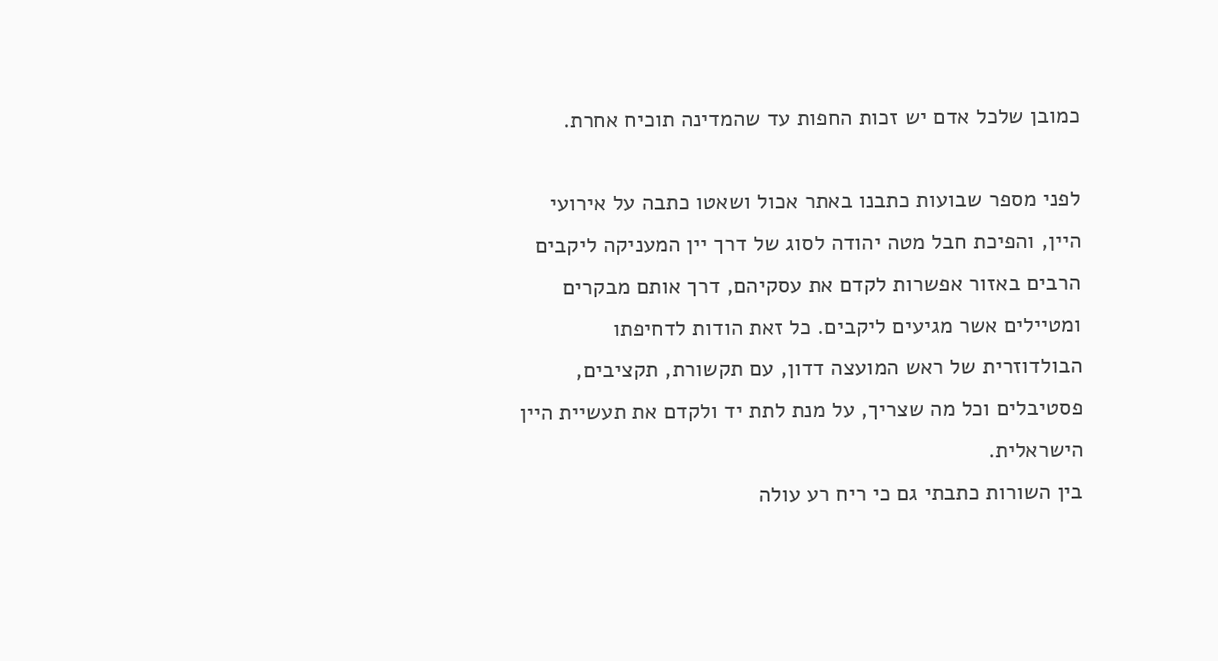כמובן שלכל אדם יש זכות החפות עד שהמדינה תוכיח אחרת.

לפני מספר שבועות כתבנו באתר אכול ושאטו כתבה על אירועי היין, והפיכת חבל מטה יהודה לסוג של דרך יין המעניקה ליקבים הרבים באזור אפשרות לקדם את עסקיהם, דרך אותם מבקרים ומטיילים אשר מגיעים ליקבים. כל זאת הודות לדחיפתו הבולדוזרית של ראש המועצה דדון, עם תקשורת, תקציבים, פסטיבלים וכל מה שצריך, על מנת לתת יד ולקדם את תעשיית היין הישראלית.
בין השורות כתבתי גם כי ריח רע עולה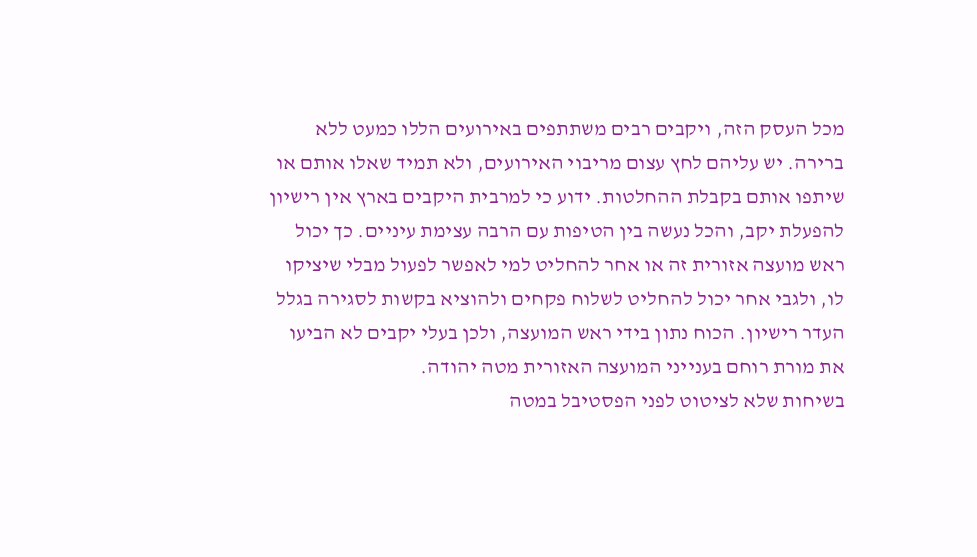מכל העסק הזה, ויקבים רבים משתתפים באירועים הללו כמעט ללא ברירה. יש עליהם לחץ עצום מריבוי האירועים, ולא תמיד שאלו אותם או שיתפו אותם בקבלת ההחלטות. ידוע כי למרבית היקבים בארץ אין רישיון להפעלת יקב, והכל נעשה בין הטיפות עם הרבה עצימת עיניים. כך יכול ראש מועצה אזורית זה או אחר להחליט למי לאפשר לפעול מבלי שיציקו לו, ולגבי אחר יכול להחליט לשלוח פקחים ולהוציא בקשות לסגירה בגלל העדר רישיון. הכוח נתון בידי ראש המועצה, ולכן בעלי יקבים לא הביעו את מורת רוחם בענייני המועצה האזורית מטה יהודה.
בשיחות שלא לציטוט לפני הפסטיבל במטה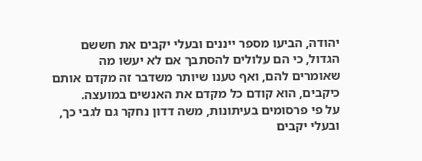יהודה, הביעו מספר ייננים ובעלי יקבים את חששם הגדול, כי הם עלולים להסתבך אם לא יעשו מה שאומרים להם, ואף טענו שיותר משדבר זה מקדם אותם כיקבים, הוא קודם כל מקדם את האנשים במועצה.
על פי פרסומים בעיתונות, משה דדון נחקר גם לגבי כך, ובעלי יקבים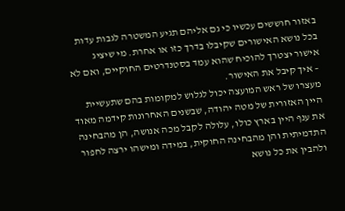באזור חוששים עכשיו כי גם אליהם תגיע המשטרה לגבות עדות בכל נושא האישורים שקיבלו בדרך כזו או אחרת. מי שיציג אישור יצטרך להוכיח שהוא עמד בסטנדרטים החוקיים, ואם לא – איך קיבל את האישור.
מעצרו של ראש המועצה יכול לגלוש למקומות בהם שתעשיית היין האזורית של מטה יהודה, שבשנים האחרונות קידמה מאוד את ענף היין בארץ כולו, עלולה לקבל מכה אנושה, הן מהבחינה התדמיתית והן מהבחינה החוקית, במידה ומישהו ירצה לחפור ולהבין את כל נושא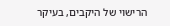הרישוי של היקבים, בעיקר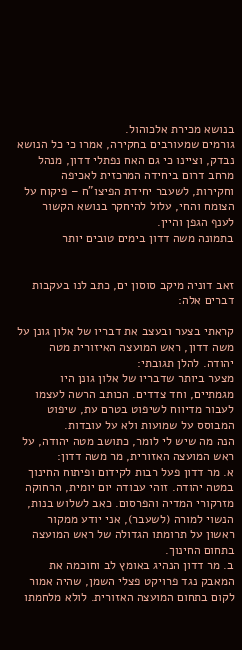בנושא מכירת אלכוהול.
גורמים שמעורבים בחקירה, אמרו כי כל הנושא נבדק, וציינו כי גם האח נפתלי דדון, מנהל מרחב דרום ביחידה המרכזית לאכיפה וחקירות, לשעבר יחידת הפיצו"ח – פיקוח על הצומח והחי, עלול להיחקר בנושא הקשור לענף הגפן והיין.
בתמונה משה דדון בימים טובים יותר


זאב דוניה מיקב סוסון ים, כתב לנו בעקבות דברים אלה:

קראתי בצער ובעצב את דבריו של אלון גונן על משה דדון, ראש המועצה האיזורית מטה יהודה. להלן תגובתי:
מצער ביותר שדבריו של אלון גונן היו מגמתיים, וחד צדדים. הכותב הרשה לעצמו לעבור מדיווח לשיפוט בטרם עת, שיפוט המבוסס על שמועות ולא על עובדות.
הנה מה שיש לי לומר, כתושב מטה יהודה, על ראש המועצה האזורית, מר משה דדון:
א. מר דדון פעל רבות לקידום ופיתוח החינוך במטה יהודה. זוהי עבודה יום יומית, הרחוקה מזרקורי המדיה והפרסום. כאב לשלוש בנות, הנשוי למורה (לשעבר), אני יודע ממקור ראשון על תרומתו הגדולה של ראש המועצה בתחום החינוך.
ב. מר דדון הנהיג באומץ לב וחוכמה את המאבק נגד פרויקט פצלי השמן, שהיה אמור לקום בתחום המועצה האזורית. לולא מלחמתו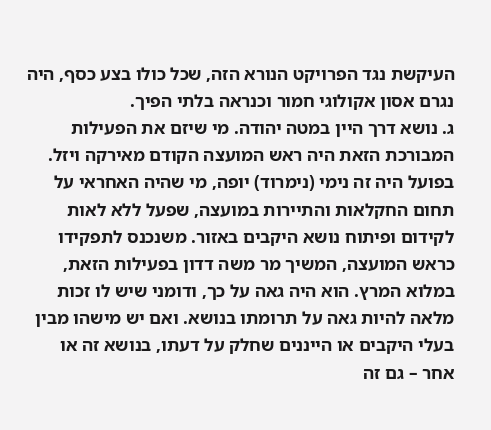העיקשת נגד הפרויקט הנורא הזה, שכל כולו בצע כסף, היה נגרם אסון אקולוגי חמור וכנראה בלתי הפיך.
ג. נושא דרך היין במטה יהודה. מי שיזם את הפעילות המבורכת הזאת היה ראש המועצה הקודם מאירקה ויזל. בפועל היה זה נימי (נימרוד) יופה, מי שהיה האחראי על תחום החקלאות והתיירות במועצה, שפעל ללא לאות לקידום ופיתוח נושא היקבים באזור. משנכנס לתפקידו כראש המועצה, המשיך מר משה דדון בפעילות הזאת, במלוא המרץ. הוא היה גאה על כך, ודומני שיש לו זכות מלאה להיות גאה על תרומתו בנושא. ואם יש מישהו מבין בעלי היקבים או הייננים שחלק על דעתו, בנושא זה או אחר – גם זה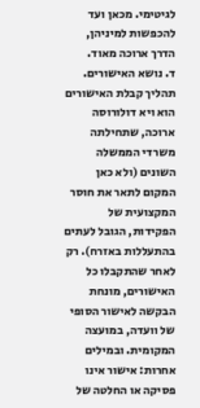לגיטימי. מכאן ועד להכפשות למיניהן, הדרך ארוכה מאוד.
ד. נושא האישורים. תהליך קבלת האישורים הוא ויא דולורוסה ארוכה, שתחילתה משרדי הממשלה השונים (ולא כאן המקום לתאר את חוסר המקצועית של הפקידות, הגובל לעתים בהתעללות באזרח). רק לאחר שהתקבלו כל האישורים, מונחת הבקשה לאישור הסופי של וועדה, במועצה המקומית. ובמילים אחרות: אישור אינו פסיקה או החלטה של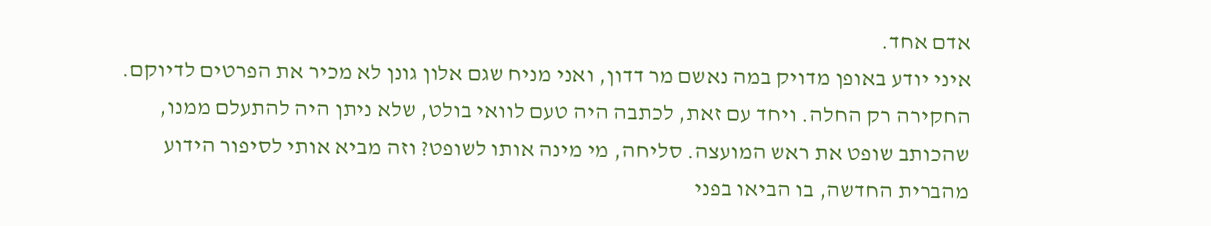אדם אחד.
איני יודע באופן מדויק במה נאשם מר דדון, ואני מניח שגם אלון גונן לא מכיר את הפרטים לדיוקם. החקירה רק החלה. ויחד עם זאת, לכתבה היה טעם לוואי בולט, שלא ניתן היה להתעלם ממנו, שהכותב שופט את ראש המועצה. סליחה, מי מינה אותו לשופט? וזה מביא אותי לסיפור הידוע מהברית החדשה, בו הביאו בפני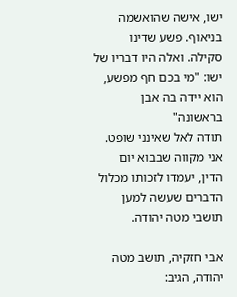ישו, אישה שהואשמה בניאוף. פשע שדינו סקילה. ואלה היו דבריו של ישו: "מי בכם חף מפשע, הוא יידה בה אבן בראשונה"
תודה לאל שאינני שופט. אני מקווה שבבוא יום הדין, יעמדו לזכותו מכלול הדברים שעשה למען תושבי מטה יהודה.

אבי חזקיה, תושב מטה יהודה, הגיב: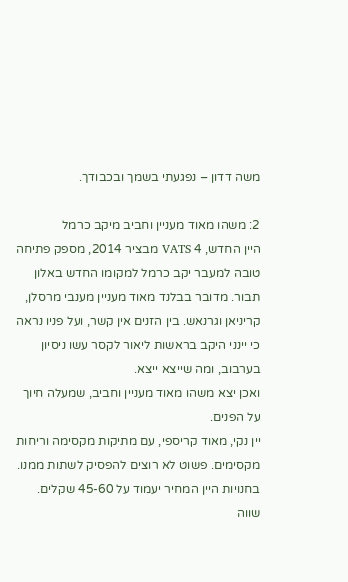משה דדון – נפגעתי בשמך ובכבודך.

2: משהו מאוד מעניין וחביב מיקב כרמל
היין החדש, 4 VATS מבציר 2014, מספק פתיחה טובה למעבר יקב כרמל למקומו החדש באלון תבור. מדובר בבלנד מאוד מעניין מענבי מרסלן, קריניאן וגרנאש. בין הזנים אין קשר, ועל פניו נראה כי יינני היקב בראשות ליאור לקסר עשו ניסיון בערבוב, ומה שייצא ייצא.
ואכן יצא משהו מאוד מעניין וחביב, שמעלה חיוך על הפנים.
יין נקי, מאוד קריספי, עם מתיקות מקסימה וריחות מקסימים. פשוט לא רוצים להפסיק לשתות ממנו.
בחנויות היין המחיר יעמוד על 45-60 שקלים. שווה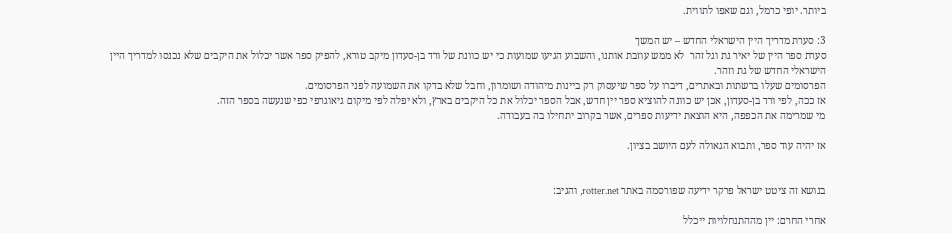ביותר. יופי כרמל, וגם שאפו לתווית.

3: סערת מדריך היין הישראלי החדש – יש המשך
סערת ספר היין של יאיר גת וגל זהר  לא ממש עוזבת אותנו, והשבוע הגיעו שמועות כי יש כוונת של ורד בן-סעדון מיקב טורא, להפיק ספר אשר יכלול את היקבים שלא נכנסו למדריך היין הישראלי החדש של גת וזהר.
הפרסומים שעלו ברשתות ובאתרים, דיברו על ספר שיעסוק רק ביינות מיהודה ושומרון, וחבל שלא בדקו את השמועה לפני הפרסומים.
אז ככה, לפי ורד בן-סעדון, אכן יש כוונה להוציא ספר יין חדש, אבל הספר יכלול את כל היקבים בארץ, ולא יפלה לפי מיקום גיאוגרפי כפי שנעשה בספר הזה.
מי שמרימה את הכפפה, היא הוצאת ידיעות ספרים, אשר בקרוב יתחילו בה בעבודה.

אז יהיה עוד ספר, ותבוא הגאולה לעם היושב בציון.


בנושא זה ציטט ישראל פרקר ידיעה שפורסמה באתר rotter.net, והגיב:

אחרי החרם: יין מההתנחלויות ייכלל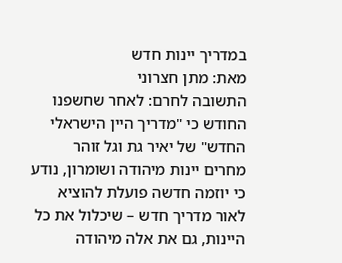במדריך יינות חדש
מאת: מתן חצרוני
התשובה לחרם: לאחר שחשפנו החודש כי "מדריך היין הישראלי החדש" של יאיר גת וגל זוהר מחרים יינות מיהודה ושומרון, נודע כי יוזמה חדשה פועלת להוציא לאור מדריך חדש – שיכלול את כל היינות, גם את אלה מיהודה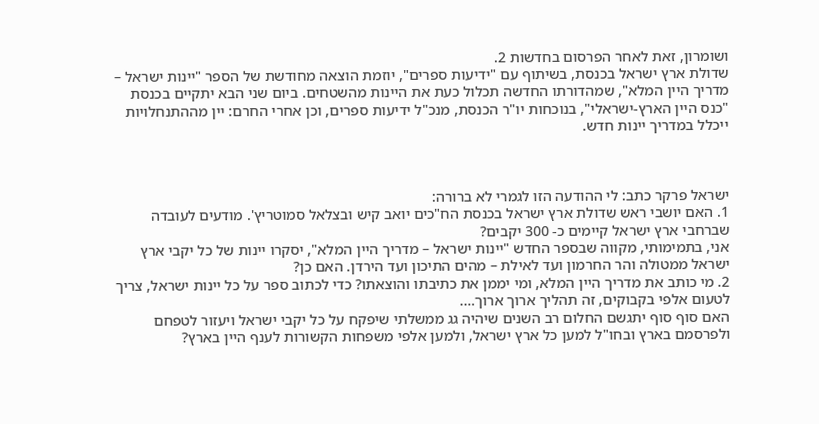ושומרון, זאת לאחר הפרסום בחדשות 2.
שדולת ארץ ישראל בכנסת, בשיתוף עם "ידיעות ספרים", יוזמת הוצאה מחודשת של הספר "יינות ישראל – מדריך היין המלא", שמהדורתו החדשה תכלול כעת את היינות מהשטחים. ביום שני הבא יתקיים בכנסת "כנס היין הארץ-ישראלי", בנוכחות יו"ר הכנסת, מנכ"ל ידיעות ספרים, וכן אחרי החרם: יין מההתנחלויות ייכלל במדריך יינות חדש.



ישראל פרקר כתב: לי ההודעה הזו לגמרי לא ברורה:
1. האם יושבי ראש שדולת ארץ ישראל בכנסת הח"כים יואב קיש ובצלאל סמוטריץ'. מודעים לעובדה שברחבי ארץ ישראל קיימים כ- 300 יקבים?
אני, בתמימותי, מקווה שבספר החדש "יינות ישראל – מדריך היין המלא", יסקרו יינות של כל יקבי ארץ ישראל ממטולה והר החרמון ועד לאילת – מהים התיכון ועד הירדן. האם כן?
2. מי כותב את מדריך היין המלא, ומי יממן את כתיבתו והוצאתו? כדי לכתוב ספר על כל יינות ישראל, צריך לטעום אלפי בקבוקים, זה תהליך ארוך ארוך….
האם סוף סוף יתגשם החלום רב השנים שיהיה גג ממשלתי שיפקח על כל יקבי ישראל ויעזור לטפחם ולפרסמם בארץ ובחו"ל למען כל ארץ ישראל, ולמען אלפי משפחות הקשורות לענף היין בארץ?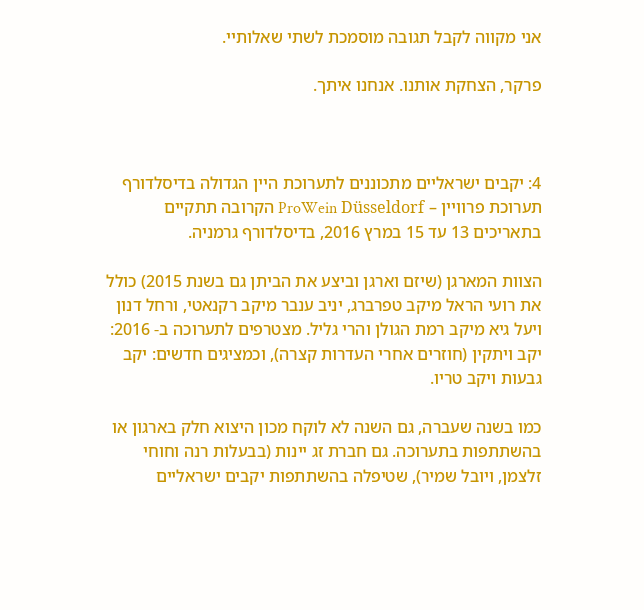אני מקווה לקבל תגובה מוסמכת לשתי שאלותיי.

פרקר, הצחקת אותנו. אנחנו איתך.



4: יקבים ישראליים מתכוננים לתערוכת היין הגדולה בדיסלדורף
תערוכת פרוויין – ProWein Düsseldorf הקרובה תתקיים בתאריכים 13 עד 15 במרץ 2016, בדיסלדורף גרמניה.

הצוות המארגן (שיזם וארגן וביצע את הביתן גם בשנת 2015) כולל את רועי הראל מיקב טפרברג, יניב ענבר מיקב רקנאטי, ורחל דנון ויעל גיא מיקב רמת הגולן והרי גליל. מצטרפים לתערוכה ב- 2016: יקב ויתקין (חוזרים אחרי העדרות קצרה), וכמציגים חדשים: יקב גבעות ויקב טריו.

כמו בשנה שעברה, גם השנה לא לוקח מכון היצוא חלק בארגון או בהשתתפות בתערוכה. גם חברת זג יינות (בבעלות רנה וחוחי זלצמן, ויובל שמיר), שטיפלה בהשתתפות יקבים ישראליים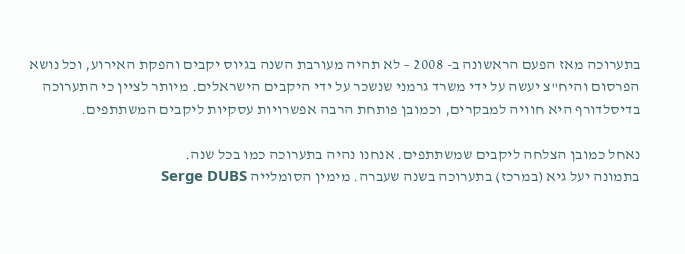בתערוכה מאז הפעם הראשונה ב- 2008 – לא תהיה מעורבת השנה בגיוס יקבים והפקת האירוע, וכל נושא הפרסום והיח"צ יעשה על ידי משרד גרמני שנשכר על ידי היקבים הישראלים. מיותר לציין כי התערוכה בדיסלדורף היא חוויה למבקרים, וכמובן פותחת הרבה אפשרויות עסקיות ליקבים המשתתפים.

נאחל כמובן הצלחה ליקבים שמשתתפים. אנחנו נהיה בתערוכה כמו בכל שנה.
בתמונה יעל גיא (במרכז) בתערוכה בשנה שעברה. מימין הסומלייה Serge DUBS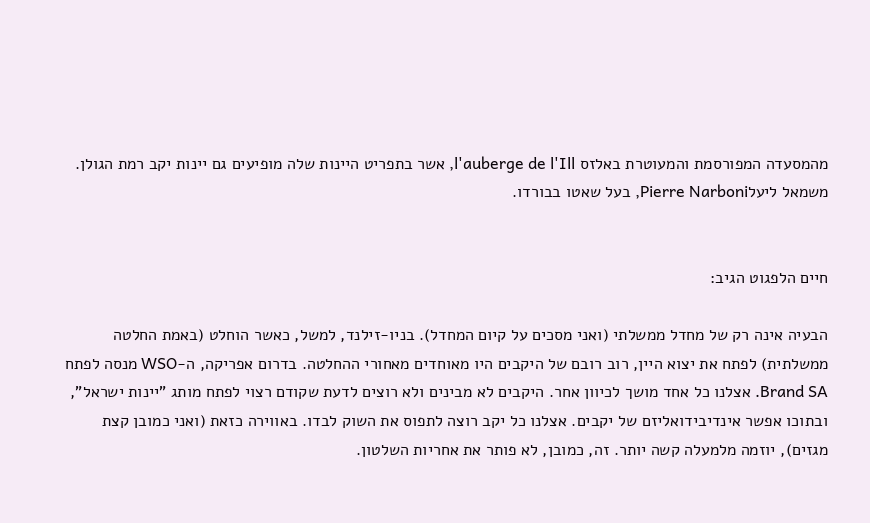מהמסעדה המפורסמת והמעוטרת באלזס l'auberge de l'Ill, אשר בתפריט היינות שלה מופיעים גם יינות יקב רמת הגולן. משמאל ליעלPierre Narboni, בעל שאטו בבורדו.


חיים הלפגוט הגיב:

הבעיה אינה רק של מחדל ממשלתי (ואני מסכים על קיום המחדל). בניו-זילנד, למשל, כאשר הוחלט (באמת החלטה ממשלתית) לפתח את יצוא היין, רוב רובם של היקבים היו מאוחדים מאחורי ההחלטה. בדרום אפריקה, ה-WSO מנסה לפתח Brand SA. אצלנו כל אחד מושך לכיוון אחר. היקבים לא מבינים ולא רוצים לדעת שקודם רצוי לפתח מותג "יינות ישראל", ובתוכו אפשר אינדיבידואליזם של יקבים. אצלנו כל יקב רוצה לתפוס את השוק לבדו. באווירה כזאת (ואני כמובן קצת מגזים), יוזמה מלמעלה קשה יותר. זה, כמובן, לא פותר את אחריות השלטון.